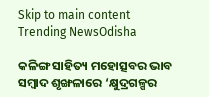Skip to main content
Trending NewsOdisha

କଳିଙ୍ଗ ସାହିତ୍ୟ ମହୋତ୍ସବର ଭାବ ସମ୍ବାଦ ଶୃଙ୍ଖଳାରେ ‘କ୍ଷୁଦ୍ରଗଳ୍ପର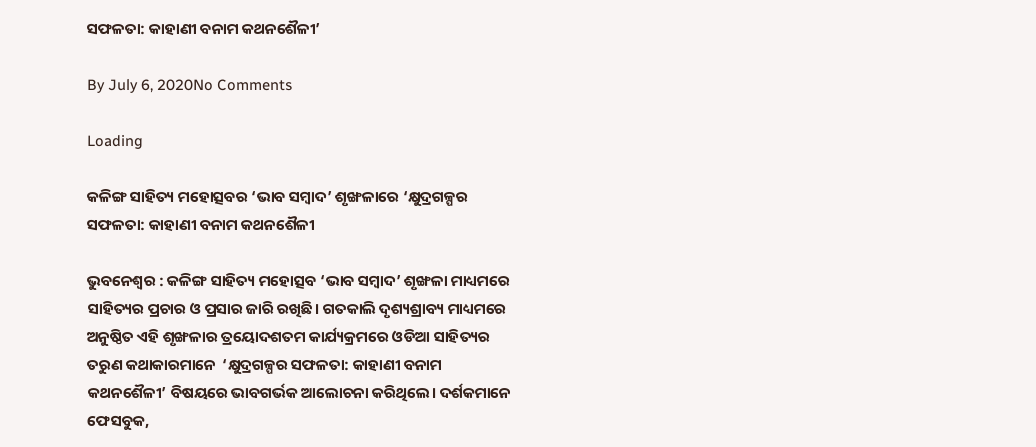ସଫଳତା: କାହାଣୀ ବନାମ କଥନଶୈଳୀ’

By July 6, 2020No Comments

Loading

କଳିଙ୍ଗ ସାହିତ୍ୟ ମହୋତ୍ସବର ‘ଭାବ ସମ୍ବାଦ’ ଶୃଙ୍ଖଳାରେ ‘କ୍ଷୁଦ୍ରଗଳ୍ପର ସଫଳତା: କାହାଣୀ ବନାମ କଥନଶୈଳୀ

ଭୁବନେଶ୍ଵର : କଳିଙ୍ଗ ସାହିତ୍ୟ ମହୋତ୍ସବ ‘ଭାବ ସମ୍ବାଦ’ ଶୃଙ୍ଖଳା ମାଧ୍ୟମରେ ସାହିତ୍ୟର ପ୍ରଚାର ଓ ପ୍ରସାର ଜାରି ରଖିଛି। ଗତକାଲି ଦୃଶ୍ୟଶ୍ରାବ୍ୟ ମାଧ୍ୟମରେ ଅନୁଷ୍ଠିତ ଏହି ଶୃଙ୍ଖଳାର ତ୍ରୟୋଦଶତମ କାର୍ଯ୍ୟକ୍ରମରେ ଓଡିଆ ସାହିତ୍ୟର  ତରୁଣ କଥାକାରମାନେ  ‘କ୍ଷୁଦ୍ରଗଳ୍ପର ସଫଳତା: କାହାଣୀ ବନାମ କଥନଶୈଳୀ’ ବିଷୟରେ ଭାବଗର୍ଭକ ଆଲୋଚନା କରିଥିଲେ। ଦର୍ଶକମାନେ ଫେସବୁକ,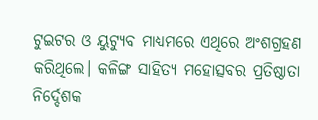ଟୁଇଟର ଓ ୟୁଟ୍ୟୁବ ମାଧ୍ୟମରେ ଏଥିରେ ଅଂଶଗ୍ରହଣ କରିଥିଲେ। କଳିଙ୍ଗ ସାହିତ୍ୟ ମହୋତ୍ସବର ପ୍ରତିଷ୍ଠାତା ନିର୍ଦ୍ଦେଶକ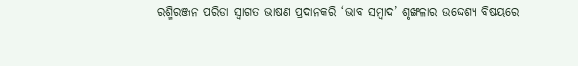ରଶ୍ମିରଞ୍ଜନ ପରିଡା ସ୍ଵାଗତ ଭାଷଣ ପ୍ରଦାନକରି ‘ଭାବ ସମ୍ବାଦ’ ଶୃଙ୍ଖଳାର ଉଦ୍ଦେଶ୍ୟ ବିଷୟରେ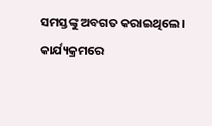ସମସ୍ତଙ୍କୁ ଅବଗତ କରାଇଥିଲେ। କାର୍ଯ୍ୟକ୍ରମରେ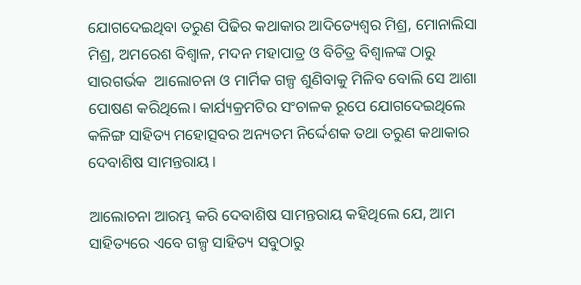ଯୋଗଦେଇଥିବା ତରୁଣ ପିଢିର କଥାକାର ଆଦିତ୍ୟେଶ୍ଵର ମିଶ୍ର, ମୋନାଲିସା ମିଶ୍ର, ଅମରେଶ ବିଶ୍ଵାଳ, ମଦନ ମହାପାତ୍ର ଓ ବିଚିତ୍ର ବିଶ୍ଵାଳଙ୍କ ଠାରୁ ସାରଗର୍ଭକ  ଆଲୋଚନା ଓ ମାର୍ମିକ ଗଳ୍ପ ଶୁଣିବାକୁ ମିଳିବ ବୋଲି ସେ ଆଶା ପୋଷଣ କରିଥିଲେ। କାର୍ଯ୍ୟକ୍ରମଟିର ସଂଚାଳକ ରୂପେ ଯୋଗଦେଇଥିଲେ କଳିଙ୍ଗ ସାହିତ୍ୟ ମହୋତ୍ସବର ଅନ୍ୟତମ ନିର୍ଦ୍ଦେଶକ ତଥା ତରୁଣ କଥାକାର ଦେବାଶିଷ ସାମନ୍ତରାୟ।

ଆଲୋଚନା ଆରମ୍ଭ କରି ଦେବାଶିଷ ସାମନ୍ତରାୟ କହିଥିଲେ ଯେ, ଆମ ସାହିତ୍ୟରେ ଏବେ ଗଳ୍ପ ସାହିତ୍ୟ ସବୁଠାରୁ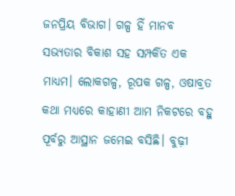ଜନପ୍ରିୟ ବିଭାଗ। ଗଳ୍ପ ହିଁ ମାନବ ସଭ୍ୟତାର ବିକାଶ ସହ ସମ୍ପର୍କିତ ଏକ ମାଧ୍ୟମ। ଲୋକଗଳ୍ପ, ରୂପକ ଗଳ୍ପ, ଓଷାବ୍ରତ କଥା ମଧ୍ୟରେ କାହାଣୀ ଆମ ନିକଟରେ ବହୁ ପୂର୍ବରୁ ଆସ୍ଥାନ ଜମେଇ ବସିଛି। ବୁଢ଼ୀ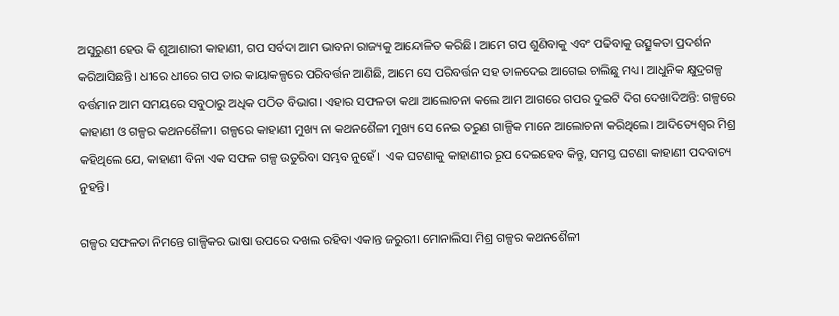ଅସୁରୁଣୀ ହେଉ କି ଶୁଆଶାରୀ କାହାଣୀ, ଗପ ସର୍ବଦା ଆମ ଭାବନା ରାଜ୍ୟକୁ ଆନ୍ଦୋଳିତ କରିଛି। ଆମେ ଗପ ଶୁଣିବାକୁ ଏବଂ ପଢିବାକୁ ଉତ୍ସୁକତା ପ୍ରଦର୍ଶନ କରିଆସିଛନ୍ତି। ଧୀରେ ଧୀରେ ଗପ ତାର କାୟାକଳ୍ପରେ ପରିବର୍ତ୍ତନ ଆଣିଛି, ଆମେ ସେ ପରିବର୍ତ୍ତନ ସହ ତାଳଦେଇ ଆଗେଇ ଚାଲିଛୁ ମଧ୍ୟ। ଆଧୁନିକ କ୍ଷୁଦ୍ରଗଳ୍ପ ବର୍ତ୍ତମାନ ଆମ ସମୟରେ ସବୁଠାରୁ ଅଧିକ ପଠିତ ବିଭାଗ। ଏହାର ସଫଳତା କଥା ଆଲୋଚନା କଲେ ଆମ ଆଗରେ ଗପର ଦୁଇଟି ଦିଗ ଦେଖାଦିଅନ୍ତି: ଗଳ୍ପରେ କାହାଣୀ ଓ ଗଳ୍ପର କଥନଶୈଳୀ। ଗଳ୍ପରେ କାହାଣୀ ମୁଖ୍ୟ ନା କଥନଶୈଳୀ ମୁଖ୍ୟ ସେ ନେଇ ତରୁଣ ଗାଳ୍ପିକ ମାନେ ଆଲୋଚନା କରିଥିଲେ। ଆଦିତ୍ୟେଶ୍ଵର ମିଶ୍ର କହିଥିଲେ ଯେ, କାହାଣୀ ବିନା ଏକ ସଫଳ ଗଳ୍ପ ଉତୁରିବା ସମ୍ଭବ ନୁହେଁ।  ଏକ ଘଟଣାକୁ କାହାଣୀର ରୂପ ଦେଇହେବ କିନ୍ତୁ, ସମସ୍ତ ଘଟଣା କାହାଣୀ ପଦବାଚ୍ୟ ନୁହନ୍ତି।

ଗଳ୍ପର ସଫଳତା ନିମନ୍ତେ ଗାଳ୍ପିକର ଭାଷା ଉପରେ ଦଖଲ ରହିବା ଏକାନ୍ତ ଜରୁରୀ। ମୋନାଲିସା ମିଶ୍ର ଗଳ୍ପର କଥନଶୈଳୀ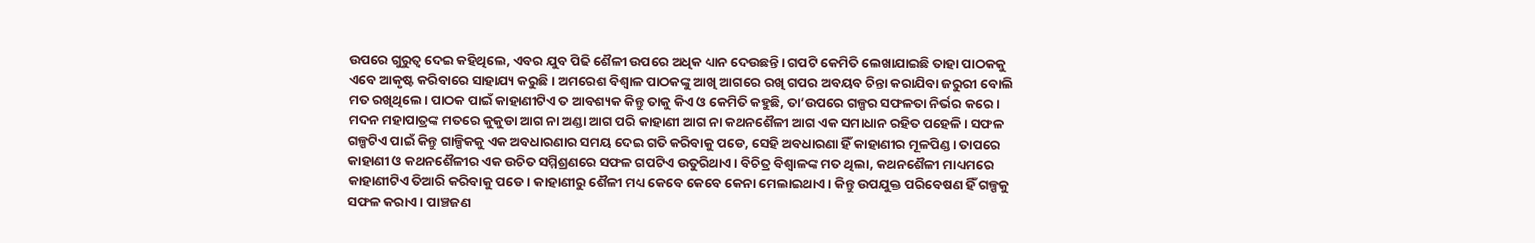ଉପରେ ଗୁରୁତ୍ଵ ଦେଇ କହିଥିଲେ, ଏବର ଯୁବ ପିଢି ଶୈଳୀ ଉପରେ ଅଧିକ ଧ୍ୟାନ ଦେଉଛନ୍ତି। ଗପଟି କେମିତି ଲେଖାଯାଇଛି ତାହା ପାଠକକୁ ଏବେ ଆକୃଷ୍ଟ କରିବାରେ ସାହାଯ୍ୟ କରୁଛି। ଅମରେଶ ବିଶ୍ଵାଳ ପାଠକଙ୍କୁ ଆଖି ଆଗରେ ରଖି ଗପର ଅବୟବ ଚିନ୍ତା କରାଯିବା ଜରୁରୀ ବୋଲି ମତ ରଖିଥିଲେ। ପାଠକ ପାଇଁ କାହାଣୀଟିଏ ତ ଆବଶ୍ୟକ କିନ୍ତୁ ତାକୁ କିଏ ଓ କେମିତି କହୁଛି, ତା’ଉପରେ ଗଳ୍ପର ସଫଳତା ନିର୍ଭର କରେ। ମଦନ ମହାପାତ୍ରଙ୍କ ମତରେ କୁକୁଡା ଆଗ ନା ଅଣ୍ଡା ଆଗ ପରି କାହାଣୀ ଆଗ ନା କଥନଶୈଳୀ ଆଗ ଏକ ସମାଧାନ ରହିତ ପହେଳି। ସଫଳ ଗଳ୍ପଟିଏ ପାଇଁ କିନ୍ତୁ ଗାଳ୍ପିକକୁ ଏକ ଅବଧାରଣାର ସମୟ ଦେଇ ଗତି କରିବାକୁ ପଡେ, ସେହି ଅବଧାରଣା ହିଁ କାହାଣୀର ମୂଳପିଣ୍ଡ। ତାପରେ କାହାଣୀ ଓ କଥନଶୈଳୀର ଏକ ଉଚିତ ସମ୍ମିଶ୍ରଣରେ ସଫଳ ଗପଟିଏ ଉତୁରିଥାଏ। ବିଚିତ୍ର ବିଶ୍ଵାଳଙ୍କ ମତ ଥିଲା, କଥନଶୈଳୀ ମାଧ୍ୟମରେ କାହାଣୀଟିଏ ତିଆରି କରିବାକୁ ପଡେ। କାହାଣୀରୁ ଶୈଳୀ ମଧ୍ୟ କେବେ କେବେ କେନା ମେଲାଇଥାଏ। କିନ୍ତୁ ଉପଯୁକ୍ତ ପରିବେଷଣ ହିଁ ଗଳ୍ପକୁ ସଫଳ କରାଏ। ପାଞ୍ଚଜଣ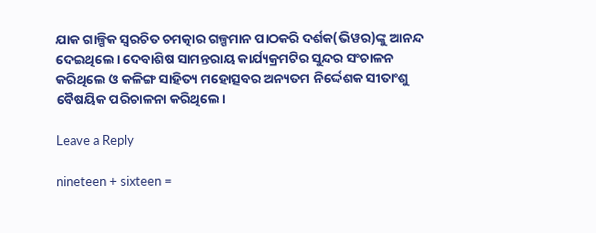ଯାକ ଗାଳ୍ପିକ ସ୍ଵରଚିତ ଚମତ୍କାର ଗଳ୍ପମାନ ପାଠକରି ଦର୍ଶକ(ଭିୱର)ଙ୍କୁ ଆନନ୍ଦ ଦେଇଥିଲେ। ଦେବାଶିଷ ସାମନ୍ତରାୟ କାର୍ଯ୍ୟକ୍ରମଟିର ସୁନ୍ଦର ସଂଚାଳନ କରିଥିଲେ ଓ କଳିଙ୍ଗ ସାହିତ୍ୟ ମହୋତ୍ସବର ଅନ୍ୟତମ ନିର୍ଦ୍ଦେଶକ ସୀତାଂଶୁ ବୈଷୟିକ ପରିଚାଳନା କରିଥିଲେ।

Leave a Reply

nineteen + sixteen =